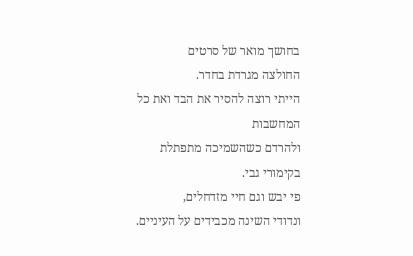בחושך מואר של סרטים
החולצה מגרדת בחדר.
הייתי רוצה להסיר את הבד ואת כל המחשבות
ולהרדם כשהשמיכה מתפתלת בקימורי גבי.
פי יבש וגם חיי מזדחלים,
ונדודי השינה מכבידים על העיניים.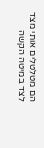הם מטלטלים אותי מצד לצד במיטה הקשה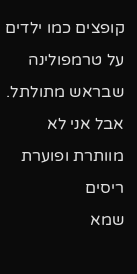קופצים כמו ילדים על טרמפולינה שבראש מתולתל.
אבל אני לא מוותרת ופוערת ריסים
שמא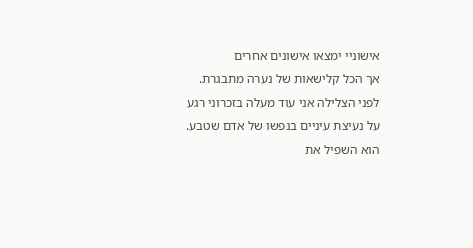אישוניי ימצאו אישונים אחרים
אך הכל קלישאות של נערה מתבגרת.
לפני הצלילה אני עוד מעלה בזכרוני רגע
על נעיצת עיניים בנפשו של אדם שטבע.
הוא השפיל את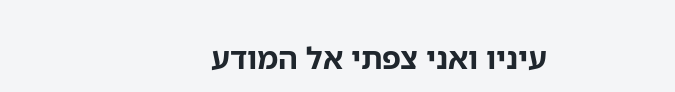עיניו ואני צפתי אל המודע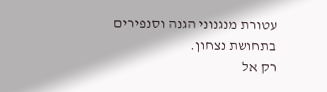עטורת מנגנוני הגנה וסנפירים
בתחושת נצחון.
רק אל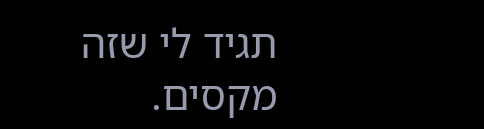תגיד לי שזה מקסים.